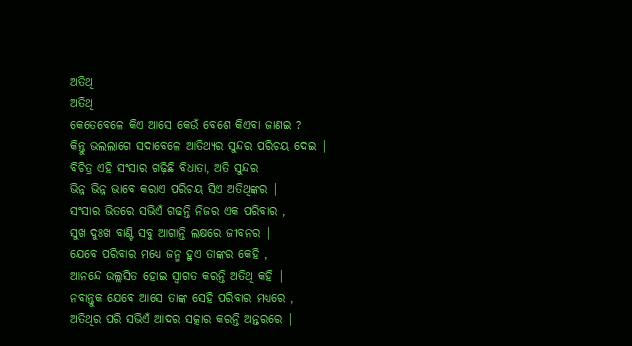ଅତିଥି
ଅତିଥି
କେତେବେଳେ କିଏ ଆସେ କେଉଁ ବେଶେ କିଏବା ଜାଣଇ ?
କିନ୍ତୁ ଭଲଲାଗେ ସଦାବେଳେ ଆତିଥ୍ୟର ସୁନ୍ଦର ପରିଚୟ ଦେଇ |
ବିଚିତ୍ର ଏହି ସଂସାର ଗଢ଼ିଛି ବିଧାତା, ଅତି ସୁନ୍ଦର
ଭିନ୍ନ ଭିନ୍ନ ଭାବେ କରାଏ ପରିଚୟ ସିଏ ଅତିଥିଙ୍କର |
ସଂସାର ଭିତରେ ସଭିଏଁ ଗଢନ୍ତି ନିଜର ଏକ ପରିବାର ,
ସୁଖ ଦୁଃଖ ବାଣ୍ଟି ସବୁ ଆଗାନ୍ତି ଲକ୍ଷରେ ଜୀବନର |
ଯେବେ ପରିବାର ମଧ୍ୟେ ଜନ୍ମ ହୁଏ ତାଙ୍କର କେହି ,
ଆନନ୍ଦେ ଉଲ୍ଲସିତ ହୋଇ ସ୍ୱାଗତ କରନ୍ତି ଅତିଥି କହି |
ନବାନ୍ତୁକ ଯେବେ ଆସେ ତାଙ୍କ ସେହି ପରିବାର ମଧ୍ୟରେ ,
ଅତିଥିର ପରି ସଭିଏଁ ଆଦର ସତ୍କାର କରନ୍ତି ଅନ୍ତରରେ |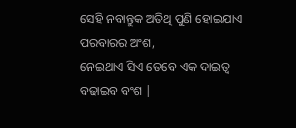ସେହି ନବାନ୍ତୁକ ଅତିଥି ପୁଣି ହୋଇଯାଏ ପରବାରର ଅଂଶ,
ନେଇଥାଏ ସିଏ ତେବେ ଏକ ଦାଇତ୍ୱ ବଢାଇବ ବଂଶ |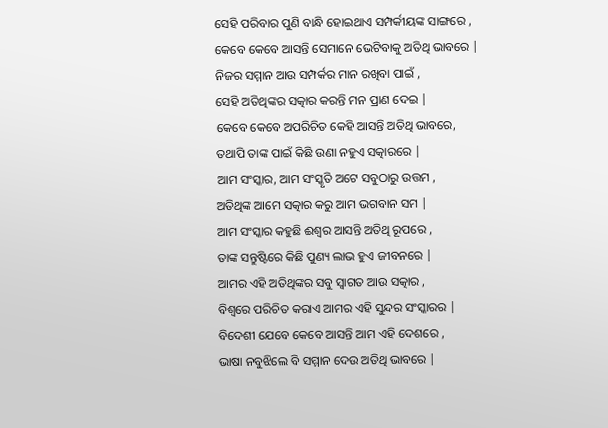ସେହି ପରିବାର ପୁଣି ବାନ୍ଧି ହୋଇଥାଏ ସମ୍ପର୍କୀୟଙ୍କ ସାଙ୍ଗରେ ,
କେବେ କେବେ ଆସନ୍ତି ସେମାନେ ଭେଟିବାକୁ ଅତିଥି ଭାବରେ |
ନିଜର ସମ୍ମାନ ଆଉ ସମ୍ପର୍କର ମାନ ରଖିବା ପାଇଁ ,
ସେହି ଅତିଥିଙ୍କର ସତ୍କାର କରନ୍ତି ମନ ପ୍ରାଣ ଦେଇ |
କେବେ କେବେ ଅପରିଚିତ କେହି ଆସନ୍ତି ଅତିଥି ଭାବରେ,
ତଥାପି ତାଙ୍କ ପାଇଁ କିଛି ଉଣା ନହୁଏ ସତ୍କାରରେ |
ଆମ ସଂସ୍କାର, ଆମ ସଂସ୍କୃତି ଅଟେ ସବୁଠାରୁ ଉତ୍ତମ ,
ଅତିଥିଙ୍କ ଆମେ ସତ୍କାର କରୁ ଆମ ଭଗବାନ ସମ |
ଆମ ସଂସ୍କାର କହୁଛି ଈଶ୍ବର ଆସନ୍ତି ଅତିଥି ରୂପରେ ,
ତାଙ୍କ ସନ୍ତୁଷ୍ଟିରେ କିଛି ପୁଣ୍ୟ ଲାଭ ହୁଏ ଜୀବନରେ |
ଆମର ଏହି ଅତିଥିଙ୍କର ସବୁ ସ୍ୱାଗତ ଆଉ ସତ୍କାର ,
ବିଶ୍ବରେ ପରିଚିତ କରାଏ ଆମର ଏହି ସୁନ୍ଦର ସଂସ୍କାରର |
ବିଦେଶୀ ଯେବେ କେବେ ଆସନ୍ତି ଆମ ଏହି ଦେଶରେ ,
ଭାଷା ନବୁଝିଲେ ବି ସମ୍ମାନ ଦେଉ ଅତିଥି ଭାବରେ |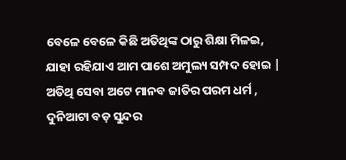ବେଳେ ବେଳେ କିଛି ଅତିଥିଙ୍କ ଠାରୁ ଶିକ୍ଷା ମିଳଇ,
ଯାହା ରହିଯାଏ ଆମ ପାଶେ ଅମୁଲ୍ୟ ସମ୍ପଦ ହୋଇ |
ଅତିଥି ସେବା ଅଟେ ମାନବ ଜାତିର ପରମ ଧର୍ମ ,
ଦୁନିଆଟା ବଡ଼ ସୁନ୍ଦର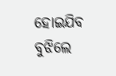ହୋଇଯିବ ବୁଝିଲେ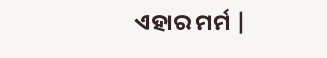ଏହାର ମର୍ମ |